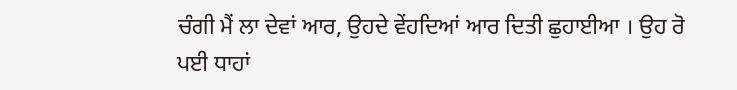ਚੰਗੀ ਮੈਂ ਲਾ ਦੇਵਾਂ ਆਰ, ਉਹਦੇ ਵੇਂਹਦਿਆਂ ਆਰ ਦਿਤੀ ਛੁਹਾਈਆ । ਉਹ ਰੋ ਪਈ ਧਾਹਾਂ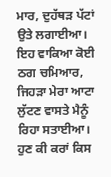ਮਾਰ, ਦੁਹੱਥੜ ਪੱਟਾਂ ਉਤੇ ਲਗਾਈਆ। ਇਹ ਵਾਕਿਆ ਕੋਈ ਠਗ ਚਮਿਆਰ, ਜਿਹੜਾ ਮੇਰਾ ਆਟਾ ਲੁੱਟਣ ਵਾਸਤੇ ਮੈਨੂੰ ਰਿਹਾ ਸਤਾਈਆ। ਹੁਣ ਕੀ ਕਰਾਂ ਕਿਸ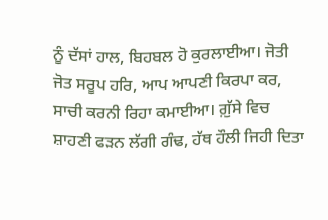ਨੂੰ ਦੱਸਾਂ ਹਾਲ, ਬਿਹਬਲ ਹੋ ਕੁਰਲਾਈਆ। ਜੋਤੀ ਜੋਤ ਸਰੂਪ ਹਰਿ, ਆਪ ਆਪਣੀ ਕਿਰਪਾ ਕਰ, ਸਾਚੀ ਕਰਨੀ ਰਿਹਾ ਕਮਾਈਆ। ਗ਼ੁੱਸੇ ਵਿਚ ਸ਼ਾਹਣੀ ਫੜਨ ਲੱਗੀ ਗੰਢ, ਹੱਥ ਹੌਲੀ ਜਿਹੀ ਦਿਤਾ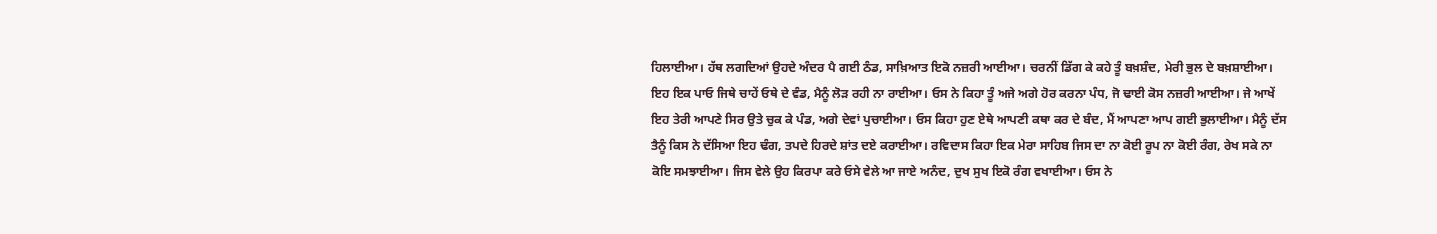ਹਿਲਾਈਆ। ਹੱਥ ਲਗਦਿਆਂ ਉਹਦੇ ਅੰਦਰ ਪੈ ਗਈ ਠੰਡ, ਸਾਖ਼ਿਆਤ ਇਕੋ ਨਜ਼ਰੀ ਆਈਆ। ਚਰਨੀਂ ਡਿੱਗ ਕੇ ਕਹੇ ਤੂੰ ਬਖ਼ਸ਼ੰਦ, ਮੇਰੀ ਭੁਲ ਦੇ ਬਖ਼ਸ਼ਾਈਆ। ਇਹ ਇਕ ਪਾਓ ਜਿਥੇ ਚਾਹੇਂ ਓਥੇ ਦੇ ਵੰਡ, ਮੈਨੂੰ ਲੋੜ ਰਹੀ ਨਾ ਰਾਈਆ। ਓਸ ਨੇ ਕਿਹਾ ਤੂੰ ਅਜੇ ਅਗੇ ਹੋਰ ਕਰਨਾ ਪੰਧ, ਜੋ ਢਾਈ ਕੋਸ ਨਜ਼ਰੀ ਆਈਆ। ਜੇ ਆਖੇਂ ਇਹ ਤੇਰੀ ਆਪਣੇ ਸਿਰ ਉਤੇ ਚੁਕ ਕੇ ਪੰਡ, ਅਗੇ ਦੇਵਾਂ ਪੁਚਾਈਆ। ਓਸ ਕਿਹਾ ਹੁਣ ਏਥੇ ਆਪਣੀ ਕਥਾ ਕਰ ਦੇ ਬੰਦ, ਮੈਂ ਆਪਣਾ ਆਪ ਗਈ ਭੁਲਾਈਆ। ਮੈਨੂੰ ਦੱਸ ਤੈਨੂੰ ਕਿਸ ਨੇ ਦੱਸਿਆ ਇਹ ਢੰਗ, ਤਪਦੇ ਹਿਰਦੇ ਸ਼ਾਂਤ ਦਏ ਕਰਾਈਆ। ਰਵਿਦਾਸ ਕਿਹਾ ਇਕ ਮੇਰਾ ਸਾਹਿਬ ਜਿਸ ਦਾ ਨਾ ਕੋਈ ਰੂਪ ਨਾ ਕੋਈ ਰੰਗ, ਰੇਖ ਸਕੇ ਨਾ ਕੋਇ ਸਮਝਾਈਆ। ਜਿਸ ਵੇਲੇ ਉਹ ਕਿਰਪਾ ਕਰੇ ਓਸੇ ਵੇਲੇ ਆ ਜਾਏ ਅਨੰਦ, ਦੁਖ ਸੁਖ ਇਕੋ ਰੰਗ ਵਖਾਈਆ। ਓਸ ਨੇ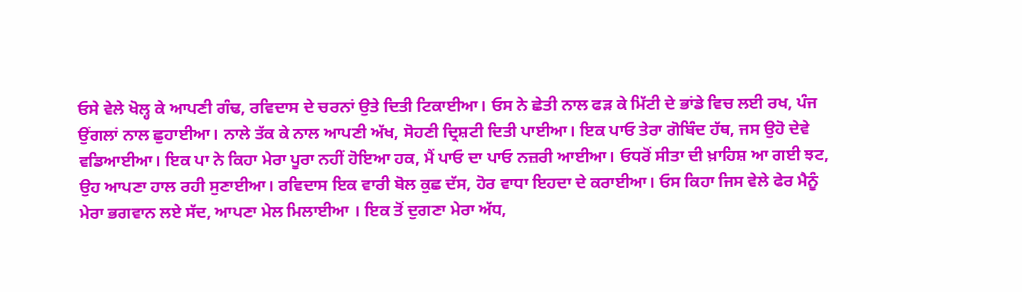ਓਸੇ ਵੇਲੇ ਖੋਲ੍ਹ ਕੇ ਆਪਣੀ ਗੰਢ, ਰਵਿਦਾਸ ਦੇ ਚਰਨਾਂ ਉਤੇ ਦਿਤੀ ਟਿਕਾਈਆ। ਓਸ ਨੇ ਛੇਤੀ ਨਾਲ ਫੜ ਕੇ ਮਿੱਟੀ ਦੇ ਭਾਂਡੇ ਵਿਚ ਲਈ ਰਖ, ਪੰਜ ਉਂਗਲਾਂ ਨਾਲ ਛੁਹਾਈਆ। ਨਾਲੇ ਤੱਕ ਕੇ ਨਾਲ ਆਪਣੀ ਅੱਖ, ਸੋਹਣੀ ਦ੍ਰਿਸ਼ਟੀ ਦਿਤੀ ਪਾਈਆ। ਇਕ ਪਾਓ ਤੇਰਾ ਗੋਬਿੰਦ ਹੱਥ, ਜਸ ਉਹੋ ਦੇਵੇ ਵਡਿਆਈਆ। ਇਕ ਪਾ ਨੇ ਕਿਹਾ ਮੇਰਾ ਪੂਰਾ ਨਹੀਂ ਹੋਇਆ ਹਕ, ਮੈਂ ਪਾਓ ਦਾ ਪਾਓ ਨਜ਼ਰੀ ਆਈਆ। ਓਧਰੋਂ ਸੀਤਾ ਦੀ ਖ਼ਾਹਿਸ਼ ਆ ਗਈ ਝਟ, ਉਹ ਆਪਣਾ ਹਾਲ ਰਹੀ ਸੁਣਾਈਆ। ਰਵਿਦਾਸ ਇਕ ਵਾਰੀ ਬੋਲ ਕੁਛ ਦੱਸ, ਹੋਰ ਵਾਧਾ ਇਹਦਾ ਦੇ ਕਰਾਈਆ। ਓਸ ਕਿਹਾ ਜਿਸ ਵੇਲੇ ਫੇਰ ਮੈਨੂੰ ਮੇਰਾ ਭਗਵਾਨ ਲਏ ਸੱਦ, ਆਪਣਾ ਮੇਲ ਮਿਲਾਈਆ । ਇਕ ਤੋਂ ਦੁਗਣਾ ਮੇਰਾ ਅੱਧ,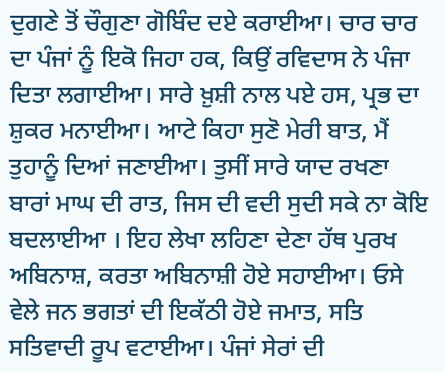ਦੁਗਣੇ ਤੋਂ ਚੌਗੁਣਾ ਗੋਬਿੰਦ ਦਏ ਕਰਾਈਆ। ਚਾਰ ਚਾਰ ਦਾ ਪੰਜਾਂ ਨੂੰ ਇਕੋ ਜਿਹਾ ਹਕ, ਕਿਉਂ ਰਵਿਦਾਸ ਨੇ ਪੰਜਾ ਦਿਤਾ ਲਗਾਈਆ। ਸਾਰੇ ਖ਼ੁਸ਼ੀ ਨਾਲ ਪਏ ਹਸ, ਪ੍ਰਭ ਦਾ ਸ਼ੁਕਰ ਮਨਾਈਆ। ਆਟੇ ਕਿਹਾ ਸੁਣੋ ਮੇਰੀ ਬਾਤ, ਮੈਂ ਤੁਹਾਨੂੰ ਦਿਆਂ ਜਣਾਈਆ। ਤੁਸੀਂ ਸਾਰੇ ਯਾਦ ਰਖਣਾ ਬਾਰਾਂ ਮਾਘ ਦੀ ਰਾਤ, ਜਿਸ ਦੀ ਵਦੀ ਸੁਦੀ ਸਕੇ ਨਾ ਕੋਇ ਬਦਲਾਈਆ । ਇਹ ਲੇਖਾ ਲਹਿਣਾ ਦੇਣਾ ਹੱਥ ਪੁਰਖ ਅਬਿਨਾਸ਼, ਕਰਤਾ ਅਬਿਨਾਸ਼ੀ ਹੋਏ ਸਹਾਈਆ। ਓਸੇ ਵੇਲੇ ਜਨ ਭਗਤਾਂ ਦੀ ਇਕੱਠੀ ਹੋਏ ਜਮਾਤ, ਸਤਿ ਸਤਿਵਾਦੀ ਰੂਪ ਵਟਾਈਆ। ਪੰਜਾਂ ਸੇਰਾਂ ਦੀ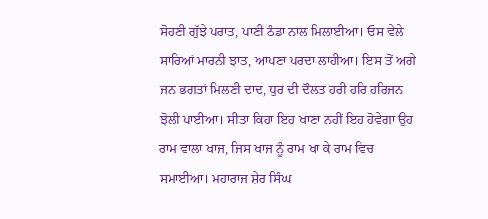ਸੋਹਣੀ ਗੁੱਝੇ ਪਰਾਤ, ਪਾਣੀ ਠੰਡਾ ਨਾਲ ਮਿਲਾਈਆ। ਓਸ ਵੇਲੇ ਸਾਰਿਆਂ ਮਾਰਨੀ ਝਾਤ, ਆਪਣਾ ਪਰਦਾ ਲਾਹੀਆ। ਇਸ ਤੋਂ ਅਗੇ ਜਨ ਭਗਤਾਂ ਮਿਲਣੀ ਦਾਦ, ਧੁਰ ਦੀ ਦੌਲਤ ਹਰੀ ਹਰਿ ਹਰਿਜਨ ਝੋਲੀ ਪਾਈਆ। ਸੀਤਾ ਕਿਹਾ ਇਹ ਖਾਣਾ ਨਹੀਂ ਇਹ ਹੋਵੇਗਾ ਉਹ ਰਾਮ ਵਾਲਾ ਖਾਜ, ਜਿਸ ਖਾਜ ਨੂੰ ਰਾਮ ਖਾ ਕੇ ਰਾਮ ਵਿਚ ਸਮਾਈਆ। ਮਹਾਰਾਜ ਸ਼ੇਰ ਸਿੰਘ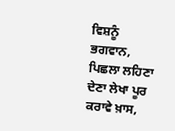ਵਿਸ਼ਨੂੰ ਭਗਵਾਨ, ਪਿਛਲਾ ਲਹਿਣਾ ਦੇਣਾ ਲੇਖਾ ਪੂਰ ਕਰਾਵੇ ਖ਼ਾਸ,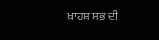ਖ਼ਾਹਸ਼ ਸਭ ਦੀ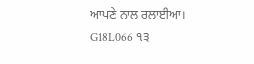ਆਪਣੇ ਨਾਲ ਰਲਾਈਆ।
G18L066 ੧੩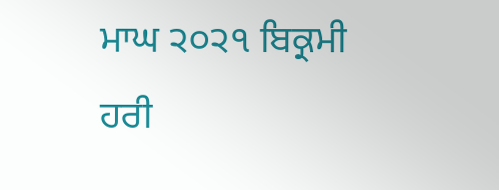ਮਾਘ ੨੦੨੧ ਬਿਕ੍ਰਮੀ ਹਰੀ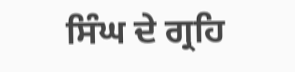ਸਿੰਘ ਦੇ ਗ੍ਰਹਿ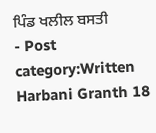ਪਿੰਡ ਖਲੀਲ ਬਸਤੀ
- Post category:Written Harbani Granth 18